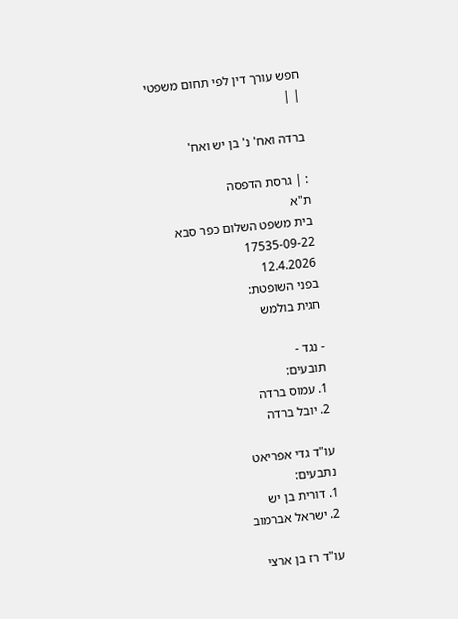חפש עורך דין לפי תחום משפטי
| |

ברדה ואח' נ' בן יש ואח'

: | גרסת הדפסה
ת"א
בית משפט השלום כפר סבא
17535-09-22
12.4.2026
בפני השופטת:
חגית בולמש

- נגד -
תובעים:
1. עמוס ברדה
2. יובל ברדה

עו"ד גדי אפריאט
נתבעים:
1. דורית בן יש
2. ישראל אברמוב

עו"ד רז בן ארצי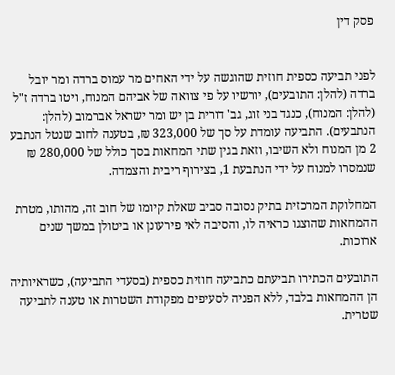פסק דין


לפני תביעה כספית חוזית שהוגשה על ידי האחים מר עמוס ברדה ומר יובל ברדה (להלן: התובעים), יורשיו על פי צוואה של אביהם המנוח, ויטו ברדה ז"ל (להלן: המנוח), כנגד בני זוג, גב' דורית בן יש ומר ישראל אברמוב (להלן: הנתבעים). התביעה עומדת על סך של 323,000 ₪, בטענה לחוב שנטל הנתבע 2 מן המנוח ולא השיבו, וזאת בגין שתי המחאות בסך כולל של 280,000 ₪ שנמסרו למנוח על ידי הנתבעת 1, בצירוף ריבית והצמדה.

המחלוקת המרכזית בתיק נסובה סביב שאלת קיומו של חוב זה, מהותו, מטרת ההמחאות שהוצגו כראיה לו, והסיבה לאי פירעונן או ביטולן במשך שנים ארוכות.

התובעים הכתירו תביעתם כתביעה חוזית כספית (בסעדי התביעה), כשראיותיה הן ההמחאות בלבד, ללא הפניה לסעיפים מפקודת השטרות או טענה לתביעה שטרית.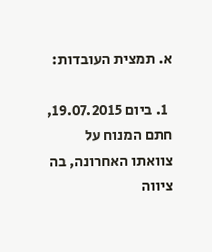א. תמצית העובדות:

  1. ביום 19.07.2015, חתם המנוח על צוואתו האחרונה, בה ציווה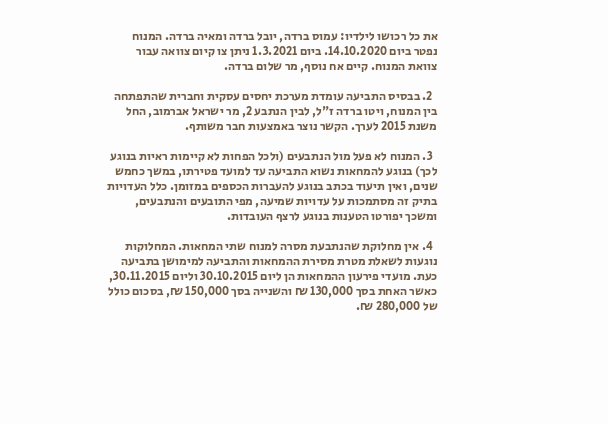את כל רכושו לילדיו: עמוס ברדה, יובל ברדה ומאיה ברדה. המנוח נפטר ביום 14.10.2020. ביום 1.3.2021 ניתן צו קיום צוואה עבור צוואת המנוח. קיים אח נוסף, מר שלום ברדה.

  2. בבסיס התביעה עומדת מערכת יחסים עסקית וחברית שהתפתחה בין המנוח, ויטו ברדה ז"ל, לבין הנתבע 2, מר ישראל אברמוב, החל משנת 2015 לערך. הקשר נוצר באמצעות חבר משותף.

  3. המנוח לא פעל מול הנתבעים (ולכל הפחות לא קיימות ראיות בנוגע לכך) בנוגע להמחאות נשוא התביעה עד למועד פטירתו, במשך כחמש שנים, ואין תיעוד בכתב בנוגע להעברות הכספים במזומן. כלל העדויות בתיק זה מסתמכות על עדויות שמיעה, מפי התובעים והנתבעים, ומשכך יפורטו הטענות בנוגע לרצף העובדות.

  4. אין מחלוקת שהנתבעת מסרה למנוח שתי המחאות. המחלוקות נוגעות לשאלת מטרת מסירת ההמחאות והתביעה למימושן בתביעה כעת. מועדי פירעון ההמחאות הן ליום 30.10.2015 וליום 30.11.2015, כאשר האחת בסך 130,000 ₪ והשנייה בסך 150,000 ₪, בסכום כולל של 280,000 ₪.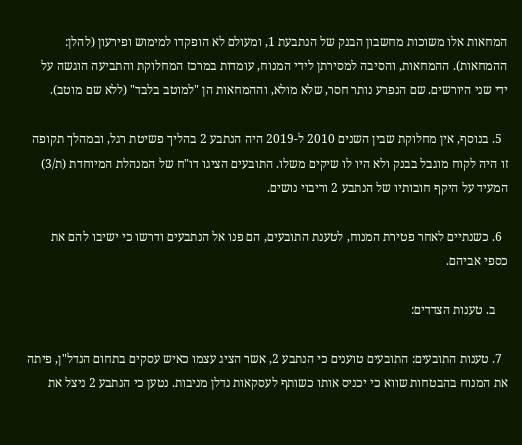המחאות אלו משוכות מחשבון הבנק של הנתבעת 1, ומעולם לא הופקדו למימוש ופירעון (להלן: ההמחאות). ההמחאות, והסיבה למסירתן לידי המנוח, עומדות במרכז המחלוקת והתביעה הוגשה על ידי שני היורשים. שם הנפרע נותר חסר, שלא מולא, וההמחאות הן "למוטב בלבד" (ללא שם מוטב).

  5. בנוסף, אין מחלוקת שבין השנים 2010 ל-2019 היה הנתבע 2 בהליך פשיטת רגל, ובמהלך תקופה זו היה לקוח מוגבל בבנק ולא היו לו שיקים משלו. התובעים הציגו דו"ח של המנהלת המיוחדת (ת/3) המעיד על היקף חובותיו של הנתבע 2 וריבוי נושים.

  6. כשנתיים לאחר פטירת המנוח, לטענת התובעים, הם פנו אל הנתבעים ודרשו כי ישיבו להם את כספי אביהם.

    ב. טענות הצדדים:

  7. טענות התובעים: התובעים טוענים כי הנתבע 2, אשר הציג עצמו כאיש עסקים בתחום הנדל"ן, פיתה את המנוח בהבטחות שווא כי יכניס אותו כשותף לעסקאות נדלן מניבות. נטען כי הנתבע 2 ניצל את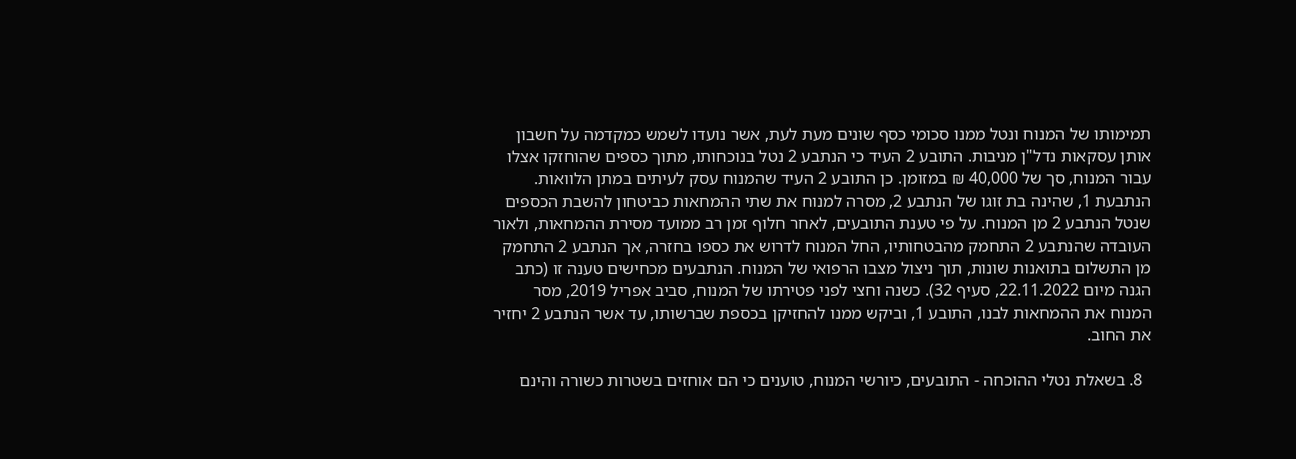תמימותו של המנוח ונטל ממנו סכומי כסף שונים מעת לעת, אשר נועדו לשמש כמקדמה על חשבון אותן עסקאות נדל"ן מניבות. התובע 2 העיד כי הנתבע 2 נטל בנוכחותו, מתוך כספים שהוחזקו אצלו עבור המנוח, סך של 40,000 ₪ במזומן. כן התובע 2 העיד שהמנוח עסק לעיתים במתן הלוואות. הנתבעת 1, שהינה בת זוגו של הנתבע 2, מסרה למנוח את שתי ההמחאות כביטחון להשבת הכספים שנטל הנתבע 2 מן המנוח. על פי טענת התובעים, לאחר חלוף זמן רב ממועד מסירת ההמחאות, ולאור העובדה שהנתבע 2 התחמק מהבטחותיו, החל המנוח לדרוש את כספו בחזרה, אך הנתבע 2 התחמק מן התשלום בתואנות שונות, תוך ניצול מצבו הרפואי של המנוח. הנתבעים מכחישים טענה זו (כתב הגנה מיום 22.11.2022, סעיף 32). כשנה וחצי לפני פטירתו של המנוח, סביב אפריל 2019, מסר המנוח את ההמחאות לבנו, התובע 1, וביקש ממנו להחזיקן בכספת שברשותו, עד אשר הנתבע 2 יחזיר את החוב.

  8. בשאלת נטלי ההוכחה - התובעים, כיורשי המנוח, טוענים כי הם אוחזים בשטרות כשורה והינם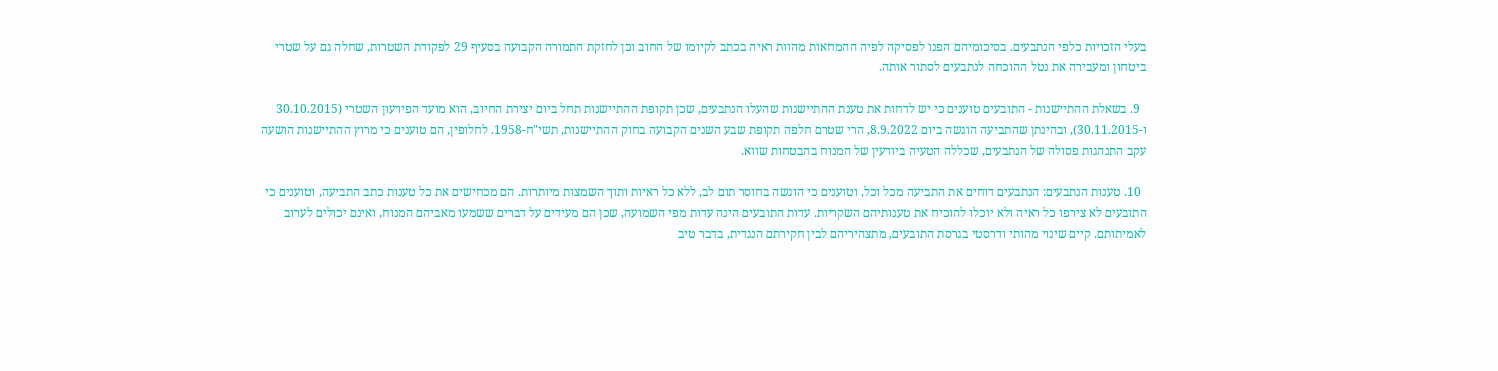בעלי הזכויות כלפי הנתבעים. בסיכומיהם הפנו לפסיקה לפיה ההמחאות מהוות ראיה בכתב לקיומו של החוב וכן לחזקת התמורה הקבועה בסעיף 29 לפקודת השטרות, שחלה גם על שטרי ביטחון ומעבירה את נטל ההוכחה לנתבעים לסתור אותה.

  9. בשאלת ההתיישנות - התובעים טוענים כי יש לדחות את טענת ההתיישנות שהעלו הנתבעים, שכן תקופת ההתיישנות תחל ביום יצירת החיוב, הוא מועד הפירעון השטרי (30.10.2015 ו-30.11.2015), ובהינתן שהתביעה הוגשה ביום 8.9.2022, הרי שטרם חלפה תקופת שבע השנים הקבועה בחוק ההתיישנות, תשי"ח-1958. לחלופין, הם טוענים כי מרוץ ההתיישנות הושעה עקב התנהגות פסולה של הנתבעים, שכללה הטעיה ביודעין של המנוח בהבטחות שווא.

  10. טענות הנתבעים: הנתבעים דוחים את התביעה מכל וכל, וטוענים כי הוגשה בחוסר תום לב, ללא כל ראיות ותוך השמצות מיותרות. הם מכחישים את כל טענות כתב התביעה, וטוענים כי התובעים לא צירפו כל ראיה ולא יוכלו להוכיח את טענותיהם השקריות. עדות התובעים הינה עדות מפי השמועה, שכן הם מעידים על דברים ששמעו מאביהם המנוח, ואינם יכולים לערוב לאמיתותם. קיים שינוי מהותי ודרסטי בגרסת התובעים, מתצהיריהם לבין חקירתם הנגדית, בדבר טיב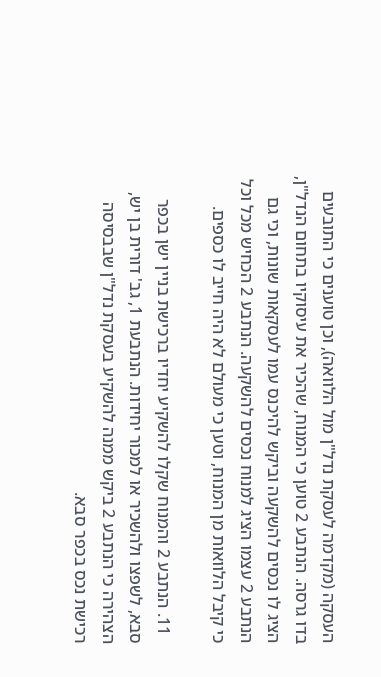העסקה (מקדמה לעסקת נדל"ן מול הלוואה), וכן טוענים כי התובעים בדו גרסה. הנתבע 2 טוען כי המנוח, שהכיר את עיסוקיו בתחום הנדל"ן, הציג לו נכסים להשקעה וביקש להיכנס עמו לעסקאות שונות, וכי גם הנתבע 2 עצמו הציג למנוח נכסים להשקעה. הנתבע 2 הכחיש מכל וכל כי קיבל הלוואות מן המנוח, וטען כי מעולם לא היה חייב לו כספים.

  11. הנתבע 2 והמנוח שקלו להשקיע יחדיו ברכישת בניין ישן בכפר סבא, לשפצו ולהשכיר או למכור יחידות. הנתבעת 1, גב' דורית בן יש, הצהירה כי הנתבע 2 ביקש ממנה להשקיע בעסקת נדל"ן שבבסיסה רכישת נכס בכפר סבא.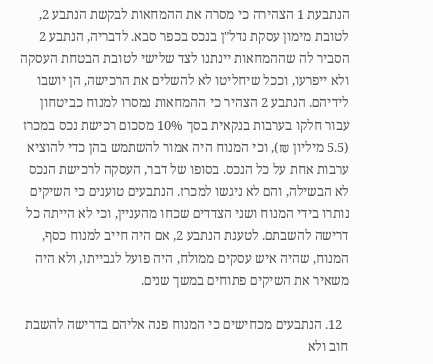הנתבעת 1 הצהירה כי מסרה את ההמחאות לבקשת הנתבע 2, לטובת מימון עסקת נדל"ן בנכס בכפר סבא. לדבריה, הנתבע 2 הסביר לה שההמחאות יינתנו לצד שלישי לטובת הבטחת העסקה ולא ייפרעו, וככל שיחליטו לא להשלים את הרכישה, הן יושבו לידיהם. הנתבע 2 הצהיר כי ההמחאות נמסרו למנוח כביטחון עבור חלקו בערבות בנקאית בסך 10% מסכום רכישת נכס במכרז (5.5 מיליון ₪), וכי המנוח היה אמור להשתמש בהן כדי להוציא ערבות אחת על כל הנכס. בסופו של דבר, העסקה לרכישת הנכס לא הבשילה, והם לא ניגשו למכרז. הנתבעים טוענים כי השיקים נותרו בידי המנוח ושני הצדדים שכחו מהעניין, וכי לא הייתה כל דרישה להשבתם. לטענת הנתבע 2, אם היה חייב למנוח כסף, המנוח, שהיה איש עסקים ממולח, היה פועל לגבייתו, ולא היה משאיר את השיקים פתוחים במשך שנים.

  12. הנתבעים מכחישים כי המנוח פנה אליהם בדרישה להשבת חוב ולא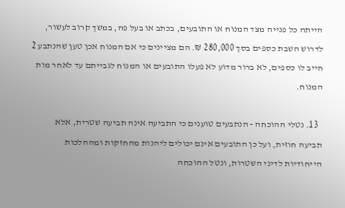הייתה כל פנייה מצד המנוח או התובעים, בכתב או בעל פה, במשך קרוב לעשור, לדרוש השבת כספים בסך 280,000 ₪. הם מציינים כי אם המנוח אכן טען שהנתבע 2 חייב לו כספים, לא ברור מדוע לא פעלו התובעים או המנוח לגבייתם עד לאחר מות המנוח.

  13. נטלי ההוכחה - הנתבעים טוענים כי התביעה אינה תביעה שטרית, אלא תביעה חוזית, ועל כן התובעים אינם יכולים ליהנות מהחזקות ומההלכות הייחודיות לדיני השטרות, ונטל ההוכחה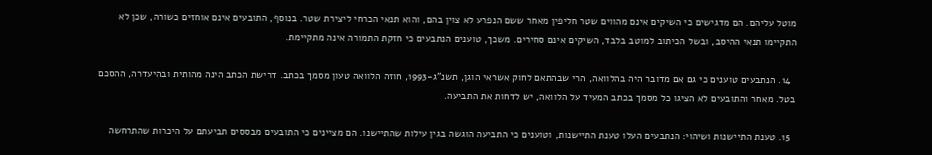מוטל עליהם. הם מדגישים כי השיקים אינם מהווים שטר חליפין מאחר ששם הנפרע לא צוין בהם, והוא תנאי הכרחי ליצירת שטר. בנוסף, התובעים אינם אוחזים כשורה, שכן לא התקיימו תנאי ההיסב, ובשל הכיתוב למוטב בלבד, השיקים אינם סחירים. משכך, טוענים הנתבעים כי חזקת התמורה אינה מתקיימת.

  14. הנתבעים טוענים כי גם אם מדובר היה בהלוואה, הרי שבהתאם לחוק אשראי הוגן, תשנ"ג-1993, חוזה הלוואה טעון מסמך בכתב. דרישת הכתב הינה מהותית ובהיעדרה, ההסכם בטל. מאחר והתובעים לא הציגו כל מסמך בכתב המעיד על הלוואה, יש לדחות את התביעה.

  15. טענת התיישנות ושיהוי: הנתבעים העלו טענת התיישנות, וטוענים כי התביעה הוגשה בגין עילות שהתיישנו. הם מציינים כי התובעים מבססים תביעתם על היכרות שהתרחשה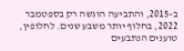ב-2015, והתביעה הוגשה רק בספטמבר 2022, בחלוף יותר משבע שנים. לחלופין, טוענים הנתבעים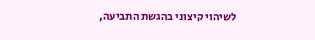לשיהוי קיצוני בהגשת התביעה,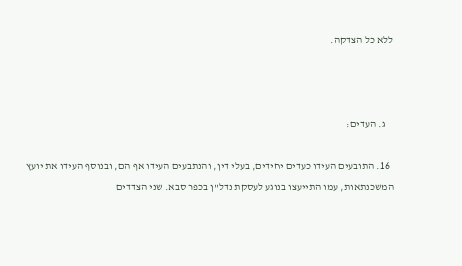ללא כל הצדקה.



    ג. העדים:

  16. התובעים העידו כעדים יחידים, בעלי דין, והנתבעים העידו אף הם, ובנוסף העידו את יועץ המשכנתאות, עמו התייעצו בנוגע לעסקת נדל"ן בכפר סבא. שני הצדדים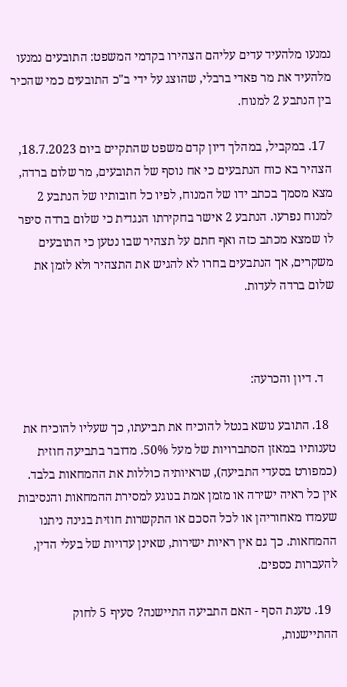נמנעו מלהעיד עדים עליהם הצהירו בקדמי המשפט: התובעים נמנעו מלהעיד את מר פאדי ברבלי, שהוצג על ידי ב"כ התובעים כמי שהכיר בין הנתבע 2 למנוח.

  17. במקביל, במהלך דיון קדם משפט שהתקיים ביום 18.7.2023, הצהיר בא כוח הנתבעים כי אח נוסף של התובעים, מר שלום ברדה, מצא מסמך בכתב ידו של המנוח, לפיו כל חובותיו של הנתבע 2 למנוח נפרעו. הנתבע 2 אישר בחקירתו הנגדית כי שלום ברדה סיפר לו שמצא מכתב כזה ואף חתם על תצהיר שבו נטען כי התובעים משקרים, אך הנתבעים בחרו לא להגיש את התצהיר ולא לזמן את שלום ברדה לעדות.



    ד. דיון והכרעה:

  18. התובע נושא בנטל להוכיח את תביעתו, כך שעליו להוכיח את טענותיו במאזן הסתברויות של מעל 50%. מדובר בתביעה חוזית (כמפורט בסעדי התביעה), שראיותיה כוללות את ההמחאות בלבד. אין כל ראיה ישירה או מזמן אמת בנוגע למסירת ההמחאות והנסיבות שעמדו מאחוריהן או לכל הסכם או התקשרות חוזית בגינה ניתנו ההמחאות. כך גם אין ראיות ישירות, שאינן עדויות של בעלי הדין, להעברות כספים.

  19. טענת הסף - האם התביעה התיישנה? סעיף 5 לחוק ההתיישנות,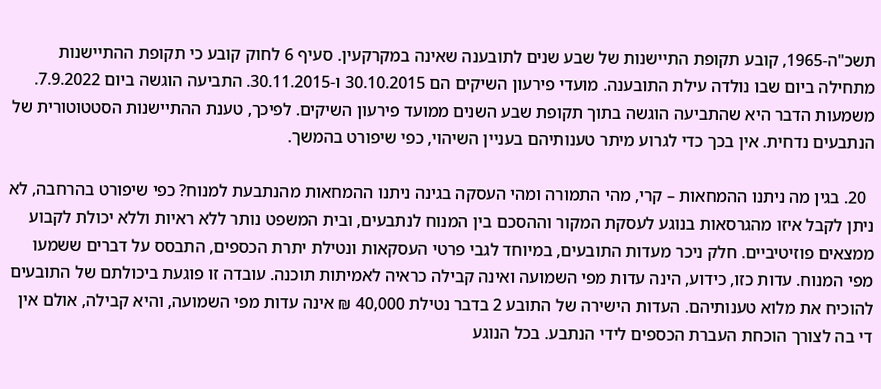תשכ"ה-1965, קובע תקופת התיישנות של שבע שנים לתובענה שאינה במקרקעין. סעיף 6 לחוק קובע כי תקופת ההתיישנות מתחילה ביום שבו נולדה עילת התובענה. מועדי פירעון השיקים הם 30.10.2015 ו-30.11.2015. התביעה הוגשה ביום 7.9.2022. משמעות הדבר היא שהתביעה הוגשה בתוך תקופת שבע השנים ממועד פירעון השיקים. לפיכך, טענת ההתיישנות הסטטוטורית של הנתבעים נדחית. אין בכך כדי לגרוע מיתר טענותיהם בעניין השיהוי, כפי שיפורט בהמשך.

  20. בגין מה ניתנו ההמחאות – קרי, מהי התמורה ומהי העסקה בגינה ניתנו ההמחאות מהנתבעת למנוח? כפי שיפורט בהרחבה, לא ניתן לקבל איזו מהגרסאות בנוגע לעסקת המקור וההסכם בין המנוח לנתבעים, ובית המשפט נותר ללא ראיות וללא יכולת לקבוע ממצאים פוזיטיביים. חלק ניכר מעדות התובעים, במיוחד לגבי פרטי העסקאות ונטילת יתרת הכספים, התבסס על דברים ששמעו מפי המנוח. עדות כזו, כידוע, הינה עדות מפי השמועה ואינה קבילה כראיה לאמיתות תוכנה. עובדה זו פוגעת ביכולתם של התובעים להוכיח את מלוא טענותיהם. העדות הישירה של התובע 2 בדבר נטילת 40,000 ₪ אינה עדות מפי השמועה, והיא קבילה, אולם אין די בה לצורך הוכחת העברת הכספים לידי הנתבע. בכל הנוגע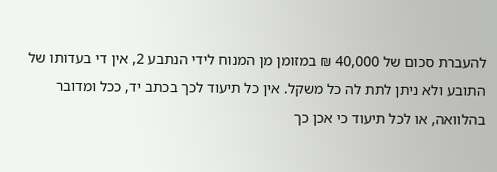להעברת סכום של 40,000 ₪ במזומן מן המנוח לידי הנתבע 2, אין די בעדותו של התובע ולא ניתן לתת לה כל משקל. אין כל תיעוד לכך בכתב יד, ככל ומדובר בהלוואה, או לכל תיעוד כי אכן כך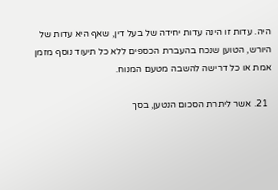היה. עדות זו הינה עדות יחידה של בעל דין, שאף היא עדות של היורש, הטוען שנכח בהעברת הכספים ללא כל תיעוד נוסף מזמן אמת או כל דרישה להשבה מטעם המנוח.

  21. אשר ליתרת הסכום הנטען, בסך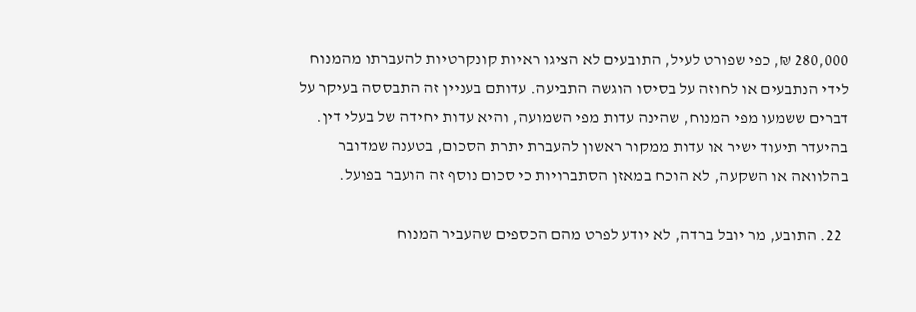280,000 ₪, כפי שפורט לעיל, התובעים לא הציגו ראיות קונקרטיות להעברתו מהמנוח לידי הנתבעים או לחוזה על בסיסו הוגשה התביעה. עדותם בעניין זה התבססה בעיקר על דברים ששמעו מפי המנוח, שהינה עדות מפי השמועה, והיא עדות יחידה של בעלי דין. בהיעדר תיעוד ישיר או עדות ממקור ראשון להעברת יתרת הסכום, בטענה שמדובר בהלוואה או השקעה, לא הוכח במאזן הסתברויות כי סכום נוסף זה הועבר בפועל.

  22. התובע, מר יובל ברדה, לא יודע לפרט מהם הכספים שהעביר המנוח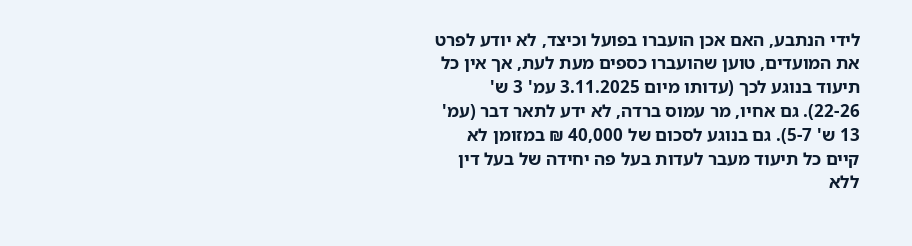לידי הנתבע, האם אכן הועברו בפועל וכיצד, לא יודע לפרט את המועדים, טוען שהועברו כספים מעת לעת, אך אין כל תיעוד בנוגע לכך (עדותו מיום 3.11.2025 עמ' 3 ש' 22-26). גם אחיו, מר עמוס ברדה, לא ידע לתאר דבר (עמ' 13 ש' 5-7). גם בנוגע לסכום של 40,000 ₪ במזומן לא קיים כל תיעוד מעבר לעדות בעל פה יחידה של בעל דין ללא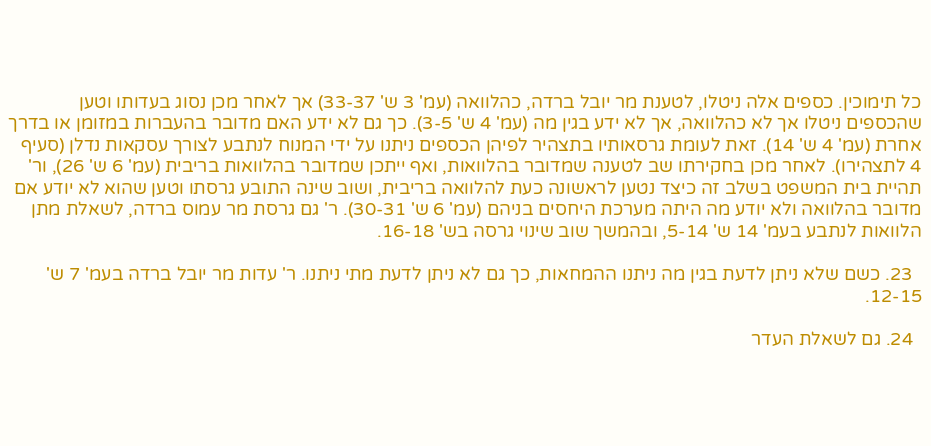כל תימוכין. כספים אלה ניטלו, לטענת מר יובל ברדה, כהלוואה (עמ' 3 ש' 33-37) אך לאחר מכן נסוג בעדותו וטען שהכספים ניטלו אך לא כהלוואה, אך לא ידע בגין מה (עמ' 4 ש' 3-5). כך גם לא ידע האם מדובר בהעברות במזומן או בדרך אחרת (עמ' 4 ש' 14). זאת לעומת גרסאותיו בתצהיר לפיהן הכספים ניתנו על ידי המנוח לנתבע לצורך עסקאות נדלן (סעיף 4 לתצהירו). לאחר מכן בחקירתו שב לטענה שמדובר בהלוואות, ואף ייתכן שמדובר בהלוואות בריבית (עמ' 6 ש' 26), ור' תהיית בית המשפט בשלב זה כיצד נטען לראשונה כעת להלוואה בריבית, ושוב שינה התובע גרסתו וטען שהוא לא יודע אם מדובר בהלוואה ולא יודע מה היתה מערכת היחסים בניהם (עמ' 6 ש' 30-31). ר' גם גרסת מר עמוס ברדה, לשאלת מתן הלוואות לנתבע בעמ' 14 ש' 5-14, ובהמשך שוב שינוי גרסה בש' 16-18.

  23. כשם שלא ניתן לדעת בגין מה ניתנו ההמחאות, כך גם לא ניתן לדעת מתי ניתנו. ר' עדות מר יובל ברדה בעמ' 7 ש' 12-15.

  24. גם לשאלת העדר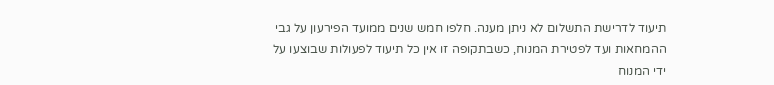תיעוד לדרישת התשלום לא ניתן מענה. חלפו חמש שנים ממועד הפירעון על גבי ההמחאות ועד לפטירת המנוח, כשבתקופה זו אין כל תיעוד לפעולות שבוצעו על ידי המנוח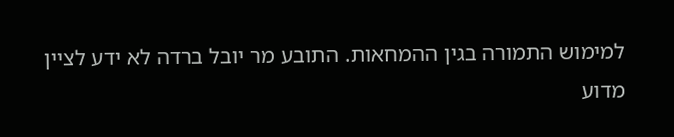למימוש התמורה בגין ההמחאות. התובע מר יובל ברדה לא ידע לציין מדוע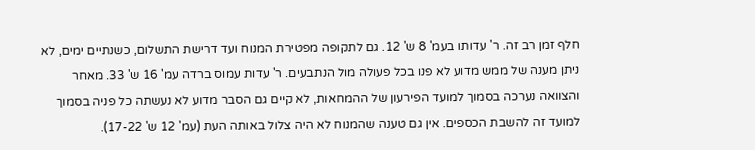חלף זמן רב זה. ר' עדותו בעמ' 8 ש' 12. גם לתקופה מפטירת המנוח ועד דרישת התשלום, כשנתיים ימים, לא ניתן מענה של ממש מדוע לא פנו בכל פעולה מול הנתבעים. ר' עדות עמוס ברדה עמ' 16 ש' 33. מאחר והצוואה נערכה בסמוך למועד הפירעון של ההמחאות, לא קיים גם הסבר מדוע לא נעשתה כל פניה בסמוך למועד זה להשבת הכספים. אין גם טענה שהמנוח לא היה צלול באותה העת (עמ' 12 ש' 17-22).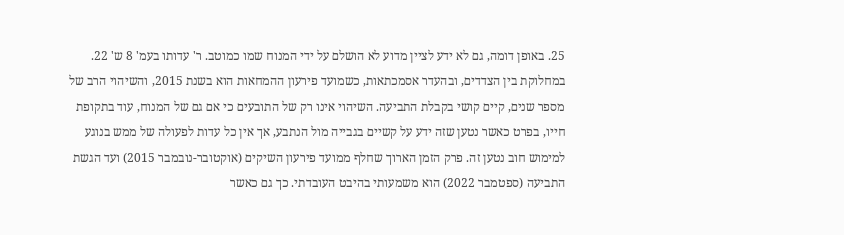25. באופן דומה, גם לא ידע לציין מדוע לא הושלם על ידי המנוח שמו כמוטב. ר' עדותו בעמ' 8 ש' 22. במחלוקת בין הצדדים, ובהעדר אסמכתאות, כשמועד פירעון ההמחאות הוא בשנת 2015, והשיהוי הרב של מספר שנים, קיים קושי בקבלת התביעה. השיהוי אינו רק של התובעים כי אם גם של המנוח, עוד בתקופת חייו, בפרט כאשר נטען שזה ידע על קשיים בגבייה מול הנתבע, אך אין כל עדות לפעולה של ממש בנוגע למימוש חוב נטען זה. פרק הזמן הארוך שחלף ממועד פירעון השיקים (אוקטובר-נובמבר 2015) ועד הגשת התביעה (ספטמבר 2022) הוא משמעותי בהיבט העובדתי. כך גם כאשר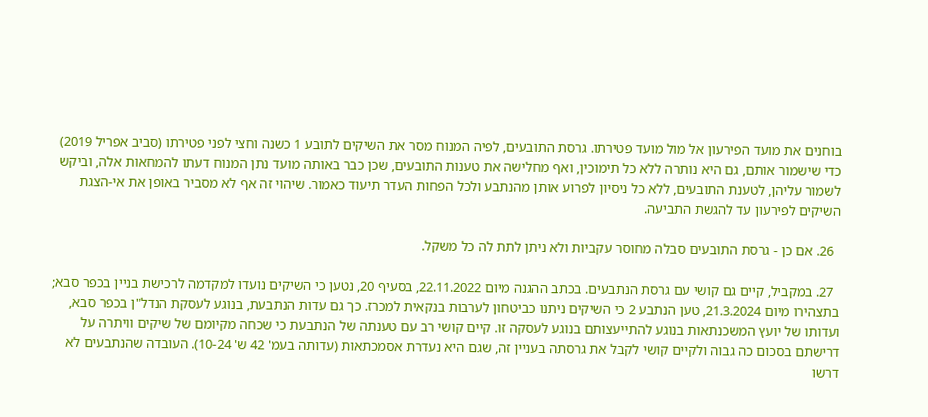בוחנים את מועד הפירעון אל מול מועד פטירתו. גרסת התובעים, לפיה המנוח מסר את השיקים לתובע 1 כשנה וחצי לפני פטירתו (סביב אפריל 2019) כדי שישמור אותם, גם היא נותרה ללא כל תימוכין, ואף מחלישה את טענות התובעים, שכן כבר באותה מועד נתן המנוח דעתו להמחאות אלה, וביקש לשמור עליהן, לטענת התובעים, ללא כל ניסיון לפרוע אותן מהנתבע ולכל הפחות העדר תיעוד כאמור. שיהוי זה אף לא מסביר באופן את אי-הצגת השיקים לפירעון עד להגשת התביעה.

  26. אם כן - גרסת התובעים סבלה מחוסר עקביות ולא ניתן לתת לה כל משקל.

  27. במקביל, קיים גם קושי עם גרסת הנתבעים. בכתב ההגנה מיום 22.11.2022, בסעיף 20, נטען כי השיקים נועדו למקדמה לרכישת בניין בכפר סבא; בתצהירו מיום 21.3.2024, טען הנתבע 2 כי השיקים ניתנו כביטחון לערבות בנקאית למכרז. כך גם עדות הנתבעת, בנוגע לעסקת הנדל"ן בכפר סבא, ועדותו של יועץ המשכנתאות בנוגע להתייעצותם בנוגע לעסקה זו. קיים קושי רב עם טענתה של הנתבעת כי שכחה מקיומם של שיקים וויתרה על דרישתם בסכום כה גבוה ולקיים קושי לקבל את גרסתה בעניין זה, שגם היא נעדרת אסמכתאות (עדותה בעמ' 42 ש' 10-24). העובדה שהנתבעים לא דרשו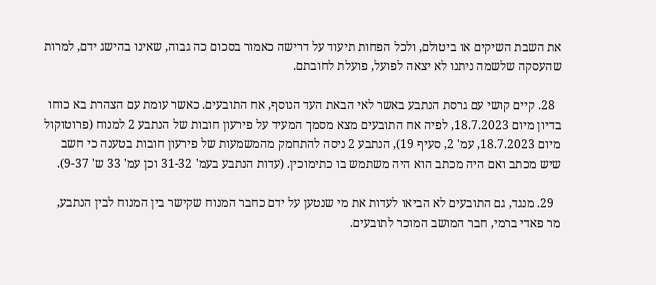את השבת השיקים או ביטולם, ולכל הפחות תיעוד על דרישה כאמור בסכום כה גבוה, שאינו בהישג ידם, למרות שהעסקה שלשמה ניתנו לא יצאה לפועל, פועלת לחובתם.

  28. קיים קושי עם גרסת הנתבע באשר לאי הבאת העד הנוסף, אח התובעים. כאשר עומת עם הצהרת בא כוחו בדיון מיום 18.7.2023, לפיה אח התובעים מצא מסמך המעיד על פירעון חובות של הנתבע 2 למנוח (פרוטוקול מיום 18.7.2023, עמ' 2, סעיף 19), הנתבע 2 ניסה להתחמק מהמשמעות של פירעון חובות בטענה כי חשב שיש מכתב ואם היה מכתב הוא היה משתמש בו כתימוכין. (עדות הנתבע בעמ' 31-32 וכן עמ' 33 ש' 9-37).

  29. מנגד, גם התובעים לא הביאו לעדות את מי שנטען על ידם כחבר המנוח שקישר בין המנוח לבין הנתבע, מר פאדי ברמי, חבר המושב המוכר לתובעים.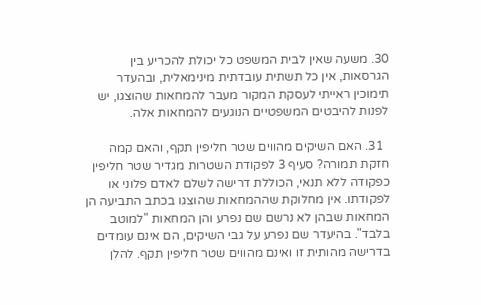30. משעה שאין לבית המשפט כל יכולת להכריע בין הגרסאות, אין כל תשתית עובדתית מינימאלית, ובהעדר תימוכין ראייתי לעסקת המקור מעבר להמחאות שהוצגו, יש לפנות להיבטים המשפטיים הנוגעים להמחאות אלה.

  31. האם השיקים מהווים שטר חליפין תקף, והאם קמה חזקת תמורה? סעיף 3 לפקודת השטרות מגדיר שטר חליפין כפקודה ללא תנאי, הכוללת דרישה לשלם לאדם פלוני או לפקודתו. אין מחלוקת שההמחאות שהוצגו בכתב התביעה הן המחאות שבהן לא נרשם שם נפרע והן המחאות "למוטב בלבד". בהיעדר שם נפרע על גבי השיקים, הם אינם עומדים בדרישה מהותית זו ואינם מהווים שטר חליפין תקף. להלן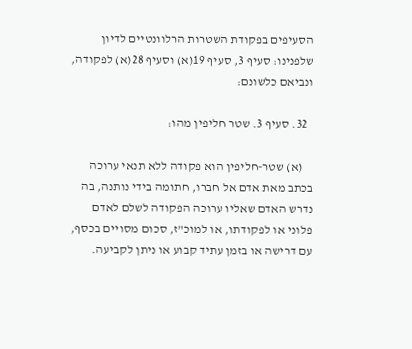הסעיפים בפקודת השטרות הרלוונטיים לדיון שלפנינו: סעיף 3, סעיף 19(א) וסעיף 28(א) לפקודה, ונביאם כלשונם:

  32. סעיף 3. שטר חליפין מהו:

    (א) שטר-חליפין הוא פקודה ללא תנאי ערוכה בכתב מאת אדם אל חברו, חתומה בידי נותנה, בה נדרש האדם שאליו ערוכה הפקודה לשלם לאדם פלוני או לפקודתו, או למוכ"ז, סכום מסויים בכסף, עם דרישה או בזמן עתיד קבוע או ניתן לקביעה.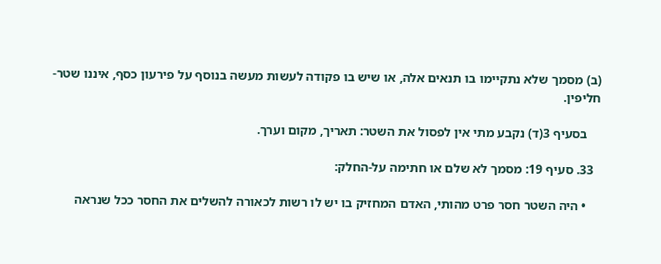(ב) מסמך שלא נתקיימו בו תנאים אלה, או שיש בו פקודה לעשות מעשה בנוסף על פירעון כסף, איננו שטר-חליפין.

    בסעיף 3(ד) נקבע מתי אין לפסול את השטר: תאריך, מקום וערך.

  33. סעיף 19: מסמך לא שלם או חתימה על-החלק:

    • היה השטר חסר פרט מהותי, האדם המחזיק בו יש לו רשות לכאורה להשלים את החסר ככל שנראה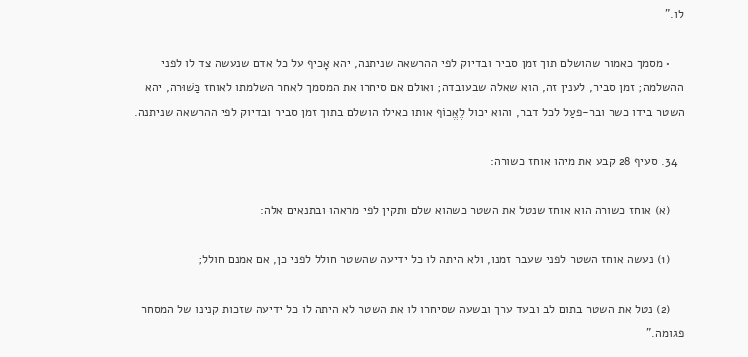לו."

    • מסמך כאמור שהושלם תוך זמן סביר ובדיוק לפי ההרשאה שניתנה, יהא אָכיף על כל אדם שנעשה צד לו לפני ההשלמה; זמן סביר, לענין זה, הוא שאלה שבעובדה; ואולם אם סיחרו את המסמך לאחר השלמתו לאוחז כַּשׁוּרה, יהא השטר בידו כשר ובר-פעַל לכל דבר, והוא יכול לֶאֱכוֹף אותו כאילו הושלם בתוך זמן סביר ובדיוק לפי ההרשאה שניתנה.

  34. סעיף 28 קבע את מיהו אוחז כשורה:

    (א) אוחז כשורה הוא אוחז שנטל את השטר כשהוא שלם ותקין לפי מראהו ובתנאים אלה:

    (1) נעשה אוחז השטר לפני שעבר זמנו, ולא היתה לו כל ידיעה שהשטר חולל לפני כן, אם אמנם חולל;

    (2) נטל את השטר בתום לב ובעד ערך ובשעה שסיחרו לו את השטר לא היתה לו כל ידיעה שזכות קנינו של המסחר פגומה."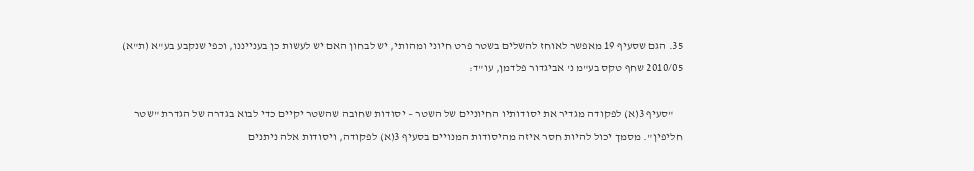35. הגם שסעיף 19 מאפשר לאוחז להשלים בשטר פרט חיוני ומהותי, יש לבחון האם יש לעשות כן בענייננו, וכפי שנקבע בע"א (ת"א) 2010/05 שחף טקס בע"מ נ' אביגדור פלדמן, עו"ד:

    "סעיף 3(א) לפקודה מגדיר את יסודותיו החיוניים של השטר – יסודות שחובה שהשטר יקיים כדי לבוא בגדרה של הגדרת "שטר חליפין". מסמך יכול להיות חסר איזה מהיסודות המנויים בסעיף 3(א) לפקודה, ויסודות אלה ניתנים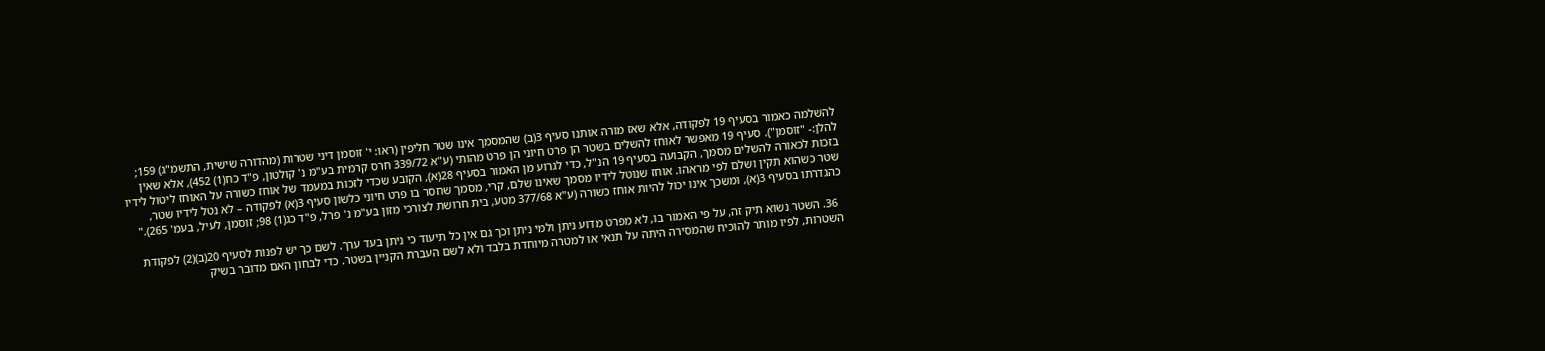להשלמה כאמור בסעיף 19 לפקודה, אלא שאז מורה אותנו סעיף 3(ב) שהמסמך אינו שטר חליפין (ראו: י' זוסמן דיני שטרות (מהדורה שישית, התשמ"ג) 159; להלן:- "זוסמן"). סעיף 19 מאפשר לאוחז להשלים בשטר הן פרט חיוני הן פרט מהותי (ע"א 339/72 חרס קרמית בע"מ נ' קולטון, פ"ד כח(1) 452), אלא שאין בזכות לכאורה להשלים מסמך, הקבועה בסעיף 19 הנ"ל, כדי לגרוע מן האמור בסעיף 28(א), הקובע שכדי לזכות במעמד של אוחז כשורה על האוחז ליטול לידיו שטר כשהוא תקין ושלם לפי מראהו. אוחז שנוטל לידיו מסמך שאינו שלם, קרי, מסמך שחסר בו פרט חיוני כלשון סעיף 3(א) לפקודה – לא נטל לידיו שטר, כהגדרתו בסעיף 3(א), ומשכך אינו יכול להיות אוחז כשורה (ע"א 377/68 מטע, בית חרושת לצורכי מזון בע"מ נ' פרל, פ"ד כג(1) 98; זוסמן, לעיל, בעמ' 265)."

  36. השטר נשוא תיק זה, על פי האמור בו, לא מפרט מדוע ניתן ולמי ניתן וכך גם אין כל תיעוד כי ניתן בעד ערך. לשם כך יש לפנות לסעיף 20(ב)(2) לפקודת השטרות, לפיו מותר להוכיח שהמסירה היתה על תנאי או למטרה מיוחדת בלבד ולא לשם העברת הקניין בשטר. כדי לבחון האם מדובר בשיק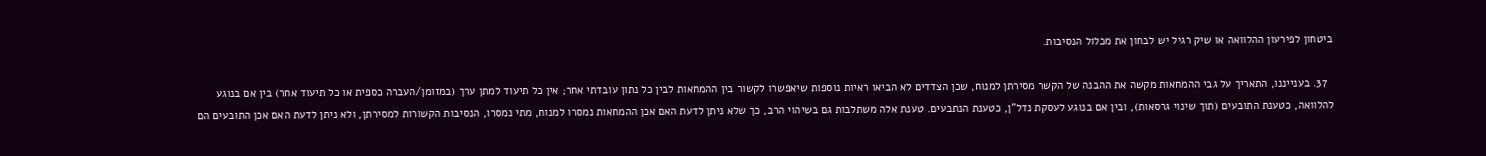ביטחון לפירעון ההלוואה או שיק רגיל יש לבחון את מכלול הנסיבות.

  37. בענייננו, התאריך על גבי ההמחאות מקשה את ההבנה של הקשר מסירתן למנוח, שכן הצדדים לא הביאו ראיות נוספות שיאפשרו לקשור בין ההמחאות לבין כל נתון עובדתי אחר; אין כל תיעוד למתן ערך (במזומן/העברה כספית או כל תיעוד אחר) בין אם בנוגע להלוואה, כטענת התובעים (תוך שינוי גרסאות), ובין אם בנוגע לעסקת נדל"ן, כטענת הנתבעים. טענת אלה משתלבות גם בשיהוי הרב, כך שלא ניתן לדעת האם אכן ההמחאות נמסרו למנוח, מתי נמסרו, הנסיבות הקשורות למסירתן, ולא ניתן לדעת האם אכן התובעים הם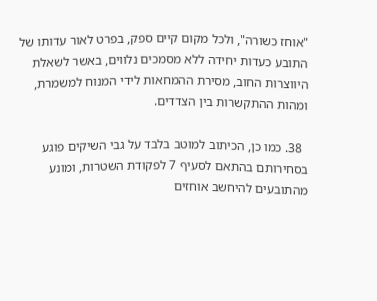"אוחז כשורה", ולכל מקום קיים ספק, בפרט לאור עדותו של התובע כעדות יחידה ללא מסמכים נלווים, באשר לשאלת היווצרות החוב, מסירת ההמחאות לידי המנוח למשמרת, ומהות ההתקשרות בין הצדדים.

  38. כמו כן, הכיתוב למוטב בלבד על גבי השיקים פוגע בסחירותם בהתאם לסעיף 7 לפקודת השטרות, ומונע מהתובעים להיחשב אוחזים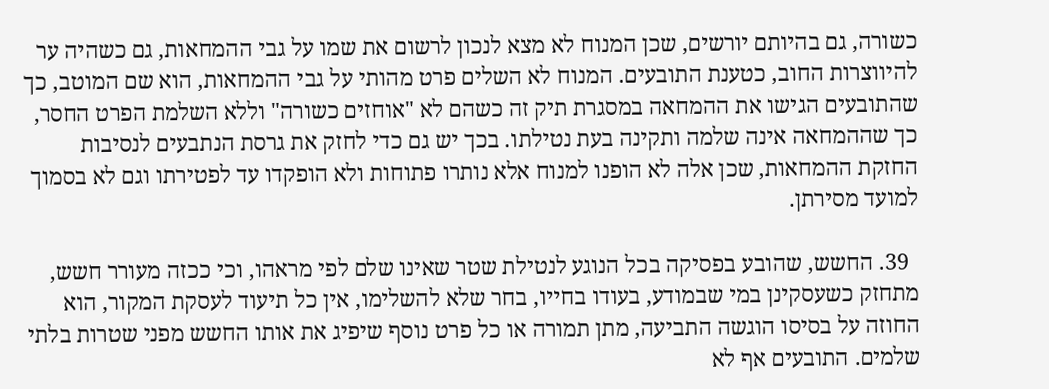כשורה, גם בהיותם יורשים, שכן המנוח לא מצא לנכון לרשום את שמו על גבי ההמחאות, גם כשהיה ער להיווצרות החוב, כטענת התובעים. המנוח לא השלים פרט מהותי על גבי ההמחאות, הוא שם המוטב, כך שהתובעים הגישו את ההמחאה במסגרת תיק זה כשהם לא "אוחזים כשורה" וללא השלמת הפרט החסר, כך שההמחאה אינה שלמה ותקינה בעת נטילתו. בכך יש גם כדי לחזק את גרסת הנתבעים לנסיבות החזקת ההמחאות, שכן אלה לא הופנו למנוח אלא נותרו פתוחות ולא הופקדו עד לפטירתו וגם לא בסמוך למועד מסירתן.

  39. החשש, שהובע בפסיקה בכל הנוגע לנטילת שטר שאינו שלם לפי מראהו, וכי ככזה מעורר חשש, מתחזק כשעסקינן במי שבמודע, בעודו בחייו, בחר שלא להשלימו, אין כל תיעוד לעסקת המקור, הוא החוזה על בסיסו הוגשה התביעה, מתן תמורה או כל פרט נוסף שיפיג את אותו החשש מפני שטרות בלתי שלמים. התובעים אף לא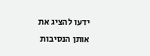ידעו להציג את אותן הנסיבות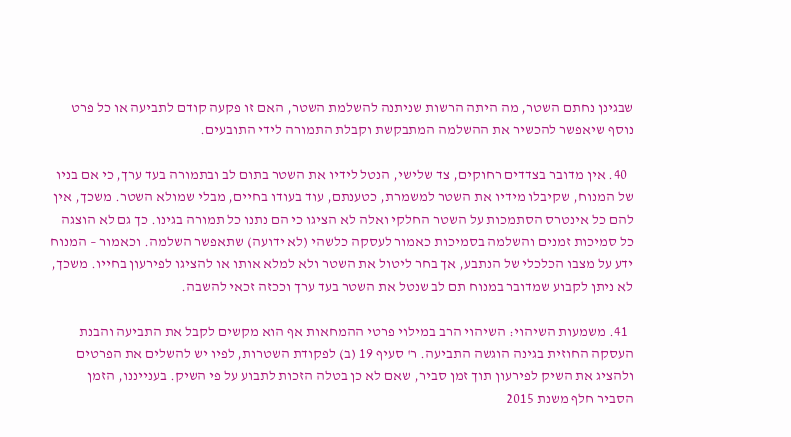שבגינן נחתם השטר, מה היתה הרשות שניתנה להשלמת השטר, האם זו פקעה קודם לתביעה או כל פרט נוסף שיאפשר להכשיר את ההשלמה המתבקשת וקבלת התמורה לידי התובעים.

  40. אין מדובר בצדדים רחוקים, צד שלישי, הנטל לידיו את השטר בתום לב ובתמורה בעד ערך, כי אם בניו של המנוח, שקיבלו מידיו את השטר למשמרת, כטענתם, עוד בעודו בחיים, מבלי שמולא השטר. משכך, אין להם כל אינטרס הסתמכות על השטר החלקי ואלה לא הציגו כי הם נתנו כל תמורה בגינו. כך גם לא הוצגה כל סמיכות זמנים והשלמה בסמיכות כאמור לעסקה כלשהי (לא ידועה) שתאפשר השלמה. וכאמור – המנוח ידע על מצבו הכלכלי של הנתבע, אך בחר ליטול את השטר ולא למלא אותו או להציגו לפירעון בחייו. משכך, לא ניתן לקבוע שמדובר במנוח תם לב שנטל את השטר בעד ערך וככזה זכאי להשבה.

  41. משמעות השיהוי: השיהוי הרב במילוי פרטי ההמחאות אף הוא מקשים לקבל את התביעה והבנת העסקה החוזית בגינה הוגשה התביעה. ר' סעיף 19 (ב) לפקודת השטרות, לפיו יש להשלים את הפרטים ולהציג את השיק לפירעון תוך זמן סביר, שאם לא כן בטלה הזכות לתבוע על פי השיק. בענייננו, הזמן הסביר חלף משנת 2015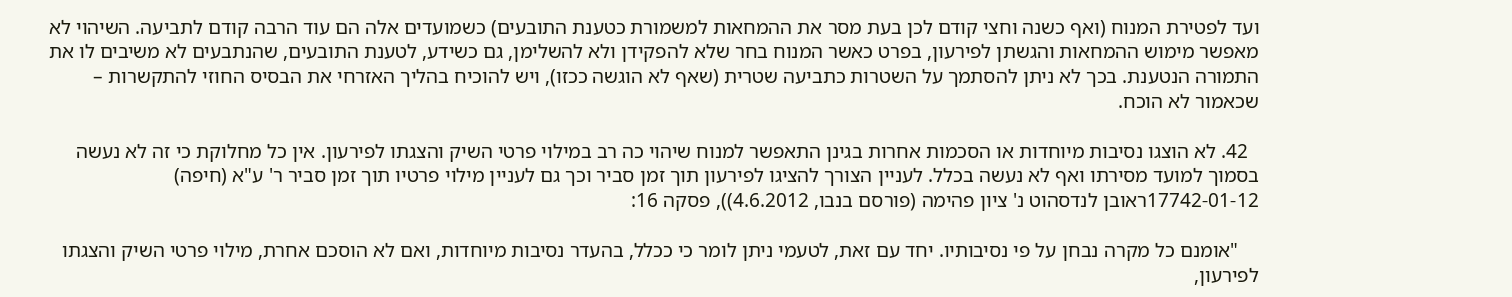ועד לפטירת המנוח (ואף כשנה וחצי קודם לכן בעת מסר את ההמחאות למשמורת כטענת התובעים) כשמועדים אלה הם עוד הרבה קודם לתביעה. השיהוי לא מאפשר מימוש ההמחאות והגשתן לפירעון, בפרט כאשר המנוח בחר שלא להפקידן ולא להשלימן, גם כשידע, לטענת התובעים, שהנתבעים לא משיבים לו את התמורה הנטענת. בכך לא ניתן להסתמך על השטרות כתביעה שטרית (שאף לא הוגשה ככזו), ויש להוכיח בהליך האזרחי את הבסיס החוזי להתקשרות – שכאמור לא הוכח.

  42. לא הוצגו נסיבות מיוחדות או הסכמות אחרות בגינן התאפשר למנוח שיהוי כה רב במילוי פרטי השיק והצגתו לפירעון. אין כל מחלוקת כי זה לא נעשה בסמוך למועד מסירתו ואף לא נעשה בכלל. לעניין הצורך להציגו לפירעון תוך זמן סביר וכך גם לעניין מילוי פרטיו תוך זמן סביר ר' ע"א (חיפה) 17742-01-12ראובן לנדסהוט נ' ציון פהימה (פורסם בנבו, 4.6.2012)), פסקה 16:

    "אומנם כל מקרה נבחן על פי נסיבותיו. יחד עם זאת, לטעמי ניתן לומר כי ככלל, בהעדר נסיבות מיוחדות, ואם לא הוסכם אחרת, מילוי פרטי השיק והצגתו לפירעון,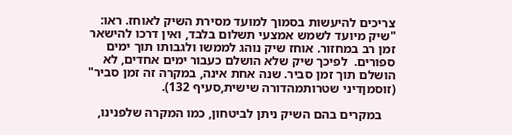צריכים להיעשות בסמוך למועד מסירת השיק לאוחז. ראו: "שיק מיועד לשמש אמצעי תשלום בלבד, ואין דרכו להישאר זמן רב במחזור. אוחז שיק נוהג לממשו ולגבותו תוך ימים ספורים.  לפיכך שיק שלא הושלם כעבור ימים אחדים, לא הושלם תוך זמן סביר. שנה אחת אינה, במקרה זה זמן סביר" (זוסמןדיני שטרותמהדורה שישית,סעיף 132).

    במקרים בהם השיק ניתן לביטחון, כמו המקרה שלפנינו,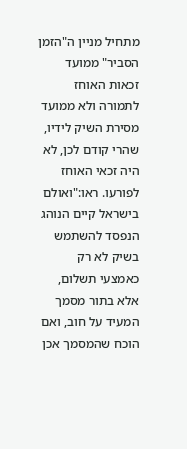מתחיל מניין ה"הזמן הסביר" ממועד זכאות האוחז לתמורה ולא ממועד מסירת השיק לידיו, שהרי קודם לכן, לא היה זכאי האוחז לפורעו. ראו:"ואולם בישראל קיים הנוהג הנפסד להשתמש בשיק לא רק כאמצעי תשלום, אלא בתור מסמך המעיד על חוב, ואם הוכח שהמסמך אכן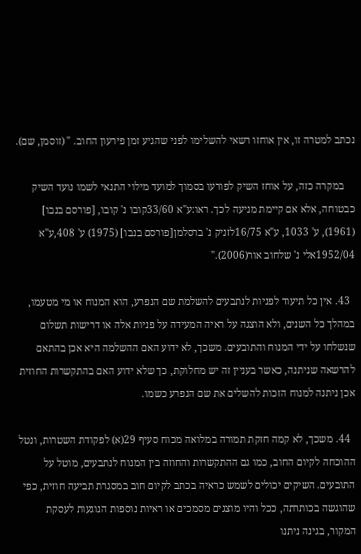נכתב למטרה זו, אין אוחזו רשאי להשלימו לפני שהגיע זמן פירעון החוב. " (זוסמן, שם).

    במקרה כזה, על אוחז השיק לפורעו בסמוך למועד מילוי התנאי לשמו נועד השיק כבטוחה, אלא אם קיימת מניעה לכך. ראו:ע"א 33/60קובו נ' קובו, [פורסם בנבו] (1961), ע' 1033, ע"א 16/75לזניק נ' ברסלמן[פורסם בנבו] (1975) ע' 408,ע"א 1952/04אלי נ' שלחוב אור(2006)."

  43. אין כל תיעוד לפניות לנתבעים להשלמת שם הנפרע, הוא המנוח או מי מטעמו, במהלך כל השנים, ולא הוצגה על ראיה המעידה על פניות אלה או דרישות תשלום שנשלחו על ידי המנוח והתובעים. משכך, לא ידוע האם ההשלמה היא אכן בהתאם להרשאה שניתנה, כאשר בעניין זה יש מחלוקת, כך שלא ידוע האם בהתקשרות החוזית אכן ניתנה למנוח הזכות להשלים את שם הנפרע כשמו.

  44. משכך, לא קמה חזקת תמורה במלואה מכוח סעיף 29(א) לפקודת השטרות, ונטל ההוכחה לקיום החוב, כמו גם ההתקשרות והחוזה בין המנוח לנתבעים, מוטל על התובעים. השיקים יכולים לשמש כראיה בכתב לקיום חוב במסגרת תביעה חוזית, כפי שהוגשה בכותרתה, ככל והיו מוצגים מסמכים או ראיות נוספות הנוגעות לעסקת המקור, בגינה ניתנו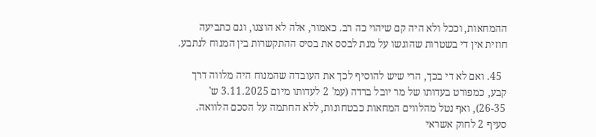ההמחאות, וככל ולא היה קם שיהוי כה רב. כאמור, אלה לא הוצגו, וגם כתביעה חוזית אין די בשטרות שהוגשו על מנת לבסס את בסיס ההתקשרות בין המנוח לנתבע.

  45. ואם לא די בכך, הרי שיש להוסיף לכך את העובדה שהמנוח היה מלווה דרך קבע, כמפורט בעדותו של מר יובל ברדה (עמ' 2 לעדותו מיום 3.11.2025 ש' 26-35), ואף נטל מהלווים המחאות כבטחונות, ללא החתמה על הסכם הלוואה. סעיף 2 לחוק אשראי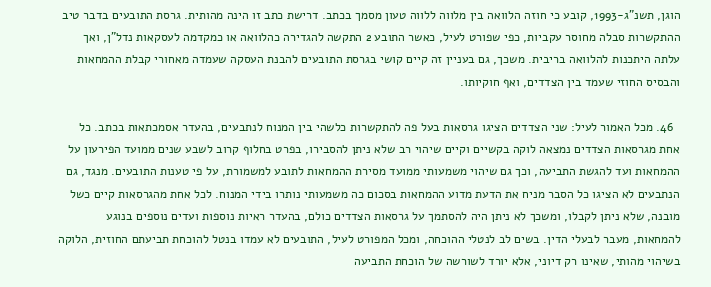הוגן, תשנ"ג-1993, קובע כי חוזה הלוואה בין מלווה ללווה טעון מסמך בכתב. דרישת כתב זו הינה מהותית. גרסת התובעים בדבר טיב ההתקשרות סבלה מחוסר עקביות, כפי שפורט לעיל, כאשר התובע 2 התקשה להגדירה כהלוואה או כמקדמה לעסקאות נדל"ן, ואך עלתה היתכנות להלוואה בריבית. משכך, גם בעניין זה קיים קושי בגרסת התובעים להבנת העסקה שעמדה מאחורי קבלת ההמחאות והבסיס החוזי שעמד בין הצדדים, ואף חוקיותו.

  46. מכל האמור לעיל: שני הצדדים הציגו גרסאות בעל פה להתקשרות כלשהי בין המנוח לנתבעים, בהעדר אסמכתאות בכתב. כל אחת מגרסאות הצדדים נמצאה לוקה בקשיים וקיים שיהוי רב שלא ניתן להסבירו, בפרט בחלוף קרוב לשבע שנים ממועד הפירעון על ההמחאות ועד להגשת התביעה, וכך גם שיהוי משמעותי ממועד מסירת ההמחאות לתובע למשמורת, על פי טענות התובעים. מנגד, גם הנתבעים לא הציגו כל הסבר מניח את הדעת מדוע ההמחאות בסכום כה משמעותי נותרו בידי המנוח. לכל אחת מהגרסאות קיים כשל מובנה, שלא ניתן לקבלו, ומשכך לא ניתן היה להסתמך על גרסאות הצדדים כולם, בהעדר ראיות נוספות ועדים נוספים בנוגע להמחאות, מעבר לבעלי הדין. בשים לב לנטלי ההוכחה, ומכל המפורט לעיל, התובעים לא עמדו בנטל להוכחת תביעתם החוזית, הלוקה בשיהוי מהותי, שאינו רק דיוני, אלא יורד לשורשה של הוכחת התביעה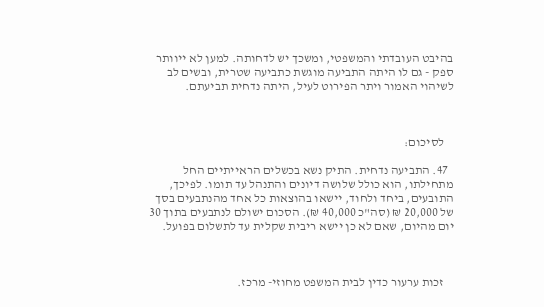בהיבט העובדתי והמשפטי, ומשכך יש לדחותה. למען לא ייוותר ספק - גם לו היתה התביעה מוגשת כתביעה שטרית, ובשים לב לשיהוי האמור ויתר הפירוט לעיל, היתה נדחית תביעתם.



    לסיכום:

  47. התביעה נדחית. התיק נשא בכשלים הראייתיים החל מתחילתו, הוא כולל שלושה דיונים והתנהל עד תומו. לפיכך, התובעים, ביחד ולחוד, יישאו בהוצאות כל אחד מהנתבעים בסך של 20,000 ₪ (סה"כ 40,000 ₪). הסכום ישולם לנתבעים בתוך 30 יום מהיום, שאם לא כן יישא ריבית שקלית עד לתשלום בפועל.



    זכות ערעור כדין לבית המשפט מחוזי- מרכז.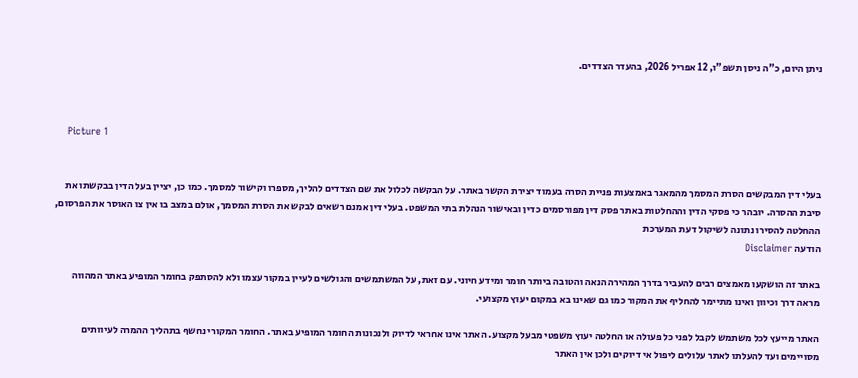ניתן היום, כ"ה ניסן תשפ"ו, 12 אפריל 2026, בהעדר הצדדים.



    Picture 1


בעלי דין המבקשים הסרת המסמך מהמאגר באמצעות פניית הסרה בעמוד יצירת הקשר באתר. על הבקשה לכלול את שם הצדדים להליך, מספרו וקישור למסמך. כמו כן, יציין בעל הדין בבקשתו את סיבת ההסרה. יובהר כי פסקי הדין וההחלטות באתר פסק דין מפורסמים כדין ובאישור הנהלת בתי המשפט. בעלי דין אמנם רשאים לבקש את הסרת המסמך, אולם במצב בו אין צו האוסר את הפרסום, ההחלטה להסירו נתונה לשיקול דעת המערכת
הודעה Disclaimer

באתר זה הושקעו מאמצים רבים להעביר בדרך המהירה הנאה והטובה ביותר חומר ומידע חיוני. עם זאת, על המשתמשים והגולשים לעיין במקור עצמו ולא להסתפק בחומר המופיע באתר המהווה מראה דרך וכיוון ואינו מתיימר להחליף את המקור כמו גם שאינו בא במקום יעוץ מקצועי.

האתר מייעץ לכל משתמש לקבל לפני כל פעולה או החלטה יעוץ משפטי מבעל מקצוע. האתר אינו אחראי לדיוק ולנכונות החומר המופיע באתר. החומר המקורי נחשף בתהליך ההמרה לעיוותים מסויימים ועד להעלתו לאתר עלולים ליפול אי דיוקים ולכן אין האתר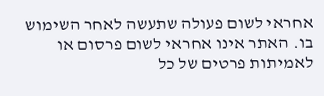אחראי לשום פעולה שתעשה לאחר השימוש בו. האתר אינו אחראי לשום פרסום או לאמיתות פרטים של כל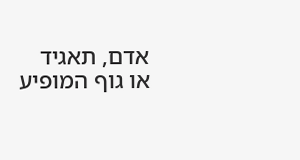אדם, תאגיד או גוף המופיע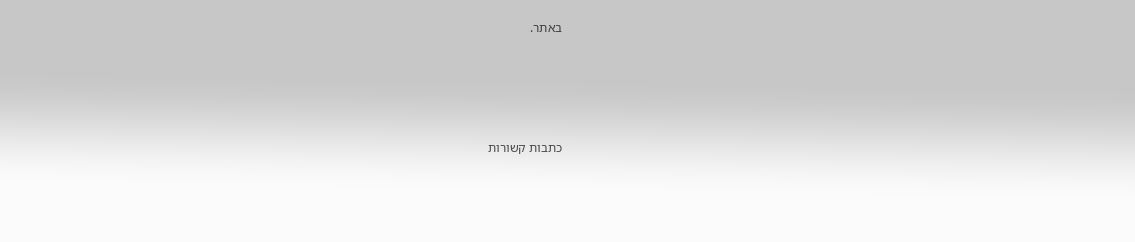באתר.




כתבות קשורות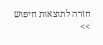חזרה לתוצאות חיפוש >>